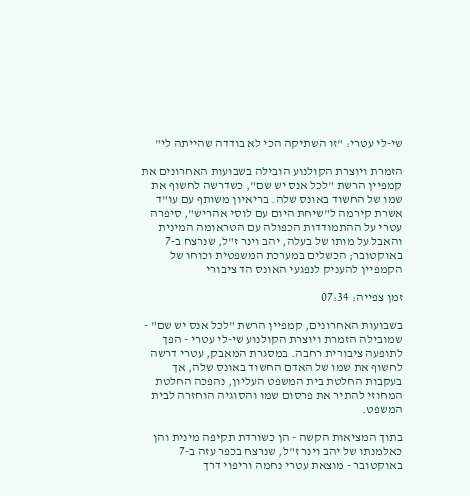שי-לי עטרי: "זו השתיקה הכי לא בודדה שהייתה לי"

הזמרת ויוצרת הקולנוע הובילה בשבועות האחרונים את קמפיין הרשת "לכל אנס יש שם", כשדרשה לחשוף את שמו של החשוד באונס שלה. בריאיון משותף עם עו"ד אשרת קירמה ל"שיחת היום עם לוסי אהריש", סיפרה עטרי על ההתמודדות הכפולה עם הטראומה המינית והאבל על מותו של בעלה, יהב וינר ז"ל, שנרצח ב-7 באוקטובר; הכשלים במערכת המשפטית וכוחו של הקמפיין להעניק לנפגעי האונס הד ציבורי

זמן צפייה: 07:34

בשבועות האחרונים, קמפיין הרשת "לכל אנס יש שם" - שמובילה הזמרת ויוצרת הקולנוע שי-לי עטרי - הפך לתופעה ציבורית רחבה. במסגרת המאבק, עטרי דרשה לחשוף את שמו של האדם החשוד באונס שלה, אך בעקבות החלטת בית המשפט העליון, נהפכה החלטת המחוזי להתיר את פרסום שמו והסוגיה הוחזרה לבית המשפט.

בתוך המציאות הקשה - הן כשורדת תקיפה מינית והן כאלמנתו של יהב וינר ז"ל, שנרצח בכפר עזה ב-7 באוקטובר - מוצאת עטרי נחמה וריפוי דרך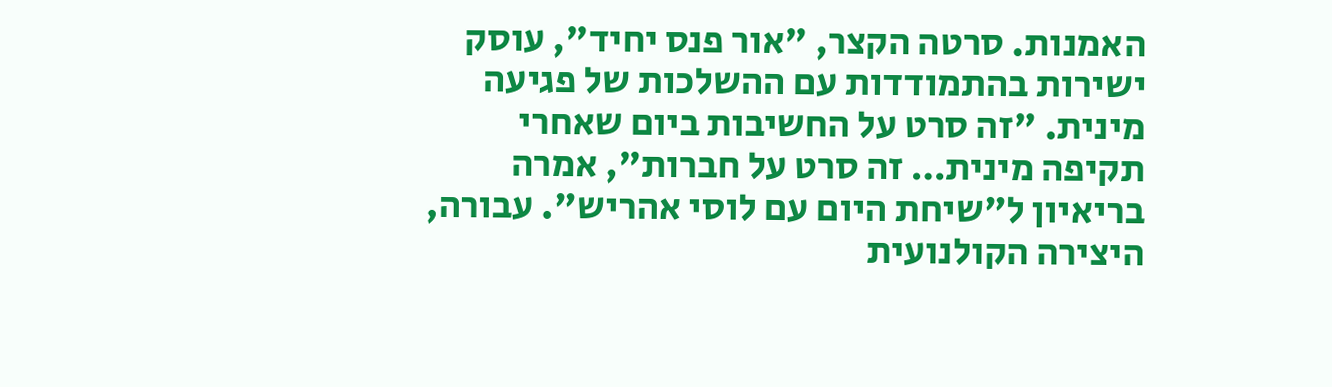האמנות. סרטה הקצר, "אור פנס יחיד", עוסק ישירות בהתמודדות עם ההשלכות של פגיעה מינית. "זה סרט על החשיבות ביום שאחרי תקיפה מינית… זה סרט על חברות", אמרה בריאיון ל"שיחת היום עם לוסי אהריש". עבורה, היצירה הקולנועית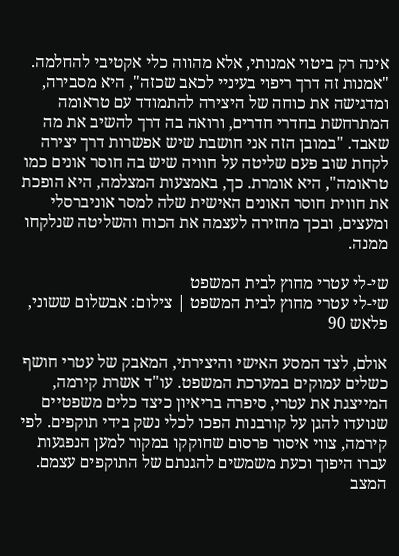אינה רק ביטוי אמנותי, אלא מהווה כלי אקטיבי להחלמה. "אמנות זה דרך ריפוי בעיניי לכאב שכזה", היא מסבירה, ומדגישה את כוחה של היצירה להתמודד עם טראומה המתרחשת בחדרי חדרים, ורואה בה דרך להשיב את מה שאבד. "במובן הזה אני חושבת שיש אפשרות דרך יצירה לקחת שוב פעם שליטה על חוויה שיש בה חוסר אונים כמו טראומה", היא אומרת. כך, באמצעות המצלמה, היא הופכת את חווית חוסר האונים האישית שלה למסר אוניברסלי ומעצים, ובכך מחזירה לעצמה את הכוח והשליטה שנלקחו ממנה.

שי-לי עטרי מחוץ לבית המשפט
שי-לי עטרי מחוץ לבית המשפט | צילום: אבשלום ששוני, פלאש 90

אולם, לצד המסע האישי והיצירתי, המאבק של עטרי חושף כשלים עמוקים במערכת המשפט. עו"ד אשרת קירמה, המייצגת את עטרי, סיפרה בריאיון כיצד כלים משפטיים שנועדו להגן על קורבנות הפכו לכלי נשק בידי תוקפים. לפי קירמה, צווי איסור פרסום שחוקקו במקור למען הנפגעות עברו היפוך וכעת משמשים להגנתם של התוקפים עצמם. המצב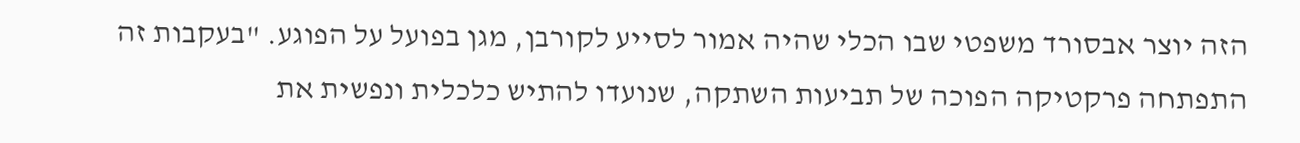הזה יוצר אבסורד משפטי שבו הכלי שהיה אמור לסייע לקורבן, מגן בפועל על הפוגע. "בעקבות זה התפתחה פרקטיקה הפוכה של תביעות השתקה, שנועדו להתיש כלכלית ונפשית את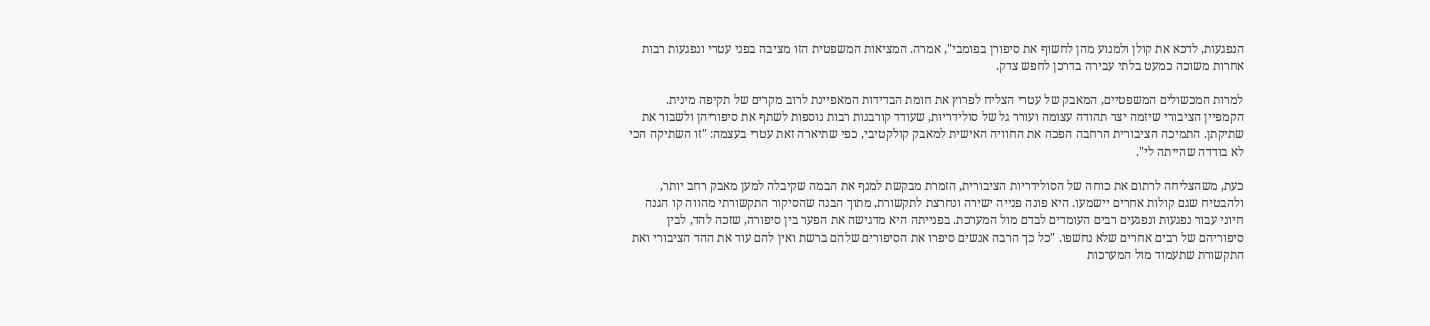הנפגעות, לדכא את קולן ולמנוע מהן לחשוף את סיפורן בפומבי", אמרה. המציאות המשפטית הזו מציבה בפני עטרי ונפגעות רבות אחרות משוכה כמעט בלתי עבירה בדרכן לחפש צדק.

למרות המכשולים המשפטיים, המאבק של עטרי הצליח לפרוץ את חומת הבדידות המאפיינת לרוב מקרים של תקיפה מינית. הקמפיין הציבורי שיזמה יצר תהודה עצומה ועורר גל של סולידריות, שעודד קורבנות רבות נוספות לשתף את סיפוריהן ולשבור את שתיקתן. התמיכה הציבורית הרחבה הפכה את החוויה האישית למאבק קולקטיבי, כפי שתיארה זאת עטרי בעצמה: "זו השתיקה הכי לא בודדה שהייתה לי".

כעת, משהצליחה לרתום את כוחה של הסולידריות הציבורית, הזמרת מבקשת למנף את הבמה שקיבלה למען מאבק רחב יותר, ולהבטיח שגם קולות אחרים יישמעו. היא פונה פנייה ישירה ונחרצת לתקשורת, מתוך הבנה שהסיקור התקשורתי מהווה קו הגנה חיוני עבור נפגעות ונפגעים רבים העומדים לבדם מול המערכת. בפנייתה היא מדגישה את הפער בין סיפורה, שזכה להד, לבין סיפוריהם של רבים אחרים שלא נחשפו. "כל כך הרבה אנשים סיפרו את הסיפורים שלהם ברשת ואין להם עוד את ההד הציבורי ואת התקשורת שתעמוד מול המערכות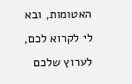האטומות, ובא לי לקרוא לכם, לערוץ שלכם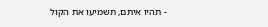- תהיו איתם, תשמיעו את הקול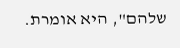שלהם", היא אומרת.